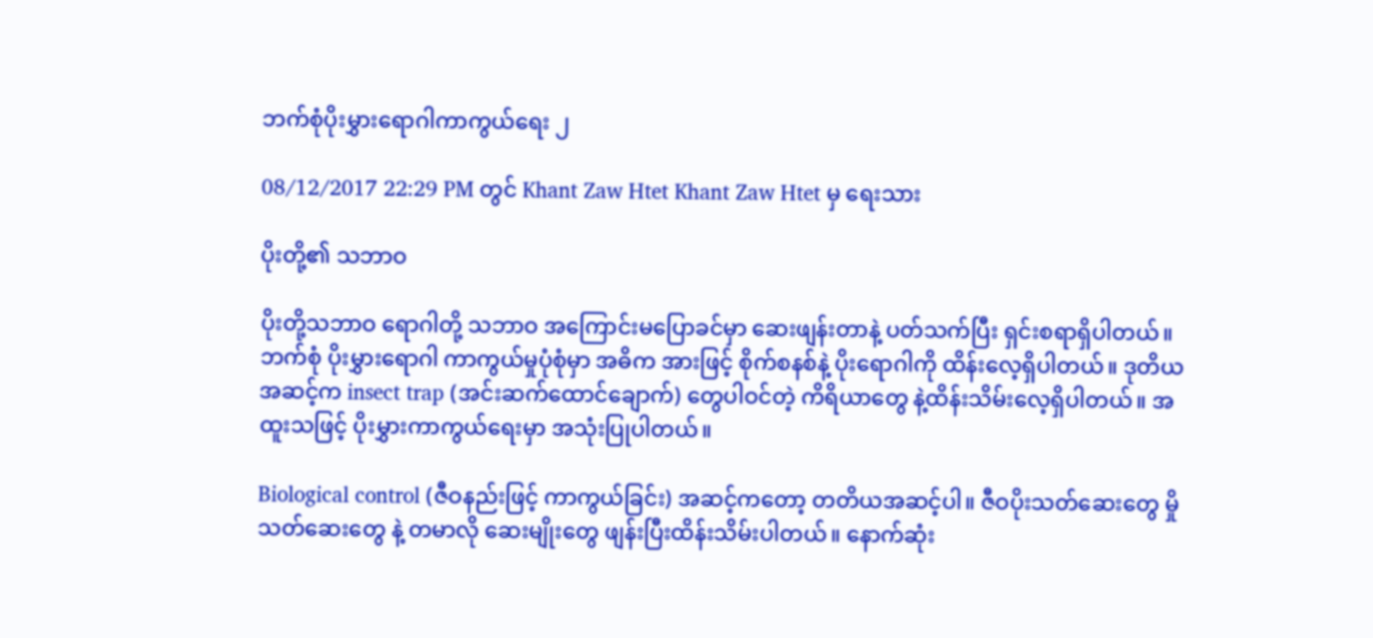ဘက်စုံပိုးမွှားရောဂါကာကွယ်ရေး ၂

08/12/2017 22:29 PM တွင် Khant Zaw Htet Khant Zaw Htet မှ ရေးသား

ပိုးတို့၏ သဘာဝ

ပိုးတို့သဘာဝ ရောဂါတို့ သဘာဝ အကြောင်းမပြောခင်မှာ ဆေးဖျန်းတာနဲ့ ပတ်သက်ပြီး ရှင်းစရာရှိပါတယ်။ ဘက်စုံ ပိုးမွှားရောဂါ ကာကွယ်မှုပုံစုံမှာ အဓိက အားဖြင့် စိုက်စနစ်နဲ့ ပိုးရောဂါကို ထိန်းလေ့ရှိပါတယ်။ ဒုတိယ အဆင့်က insect trap (အင်းဆက်ထောင်ချောက်) တွေပါဝင်တဲ့ ကိရိယာတွေ နဲ့ထိန်းသိမ်းလေ့ရှိပါတယ်။ အထူးသဖြင့် ပိုးမွှားကာကွယ်ရေးမှာ အသုံးပြုပါတယ်။

Biological control (ဇီဝနည်းဖြင့် ကာကွယ်ခြင်း) အဆင့်ကတော့ တတိယအဆင့်ပါ။ ဇီဝပိုးသတ်ဆေးတွေ မှိုသတ်ဆေးတွေ နဲ့ တမာလို ဆေးမျိုးတွေ ဖျန်းပြီးထိန်းသိမ်းပါတယ်။ နောက်ဆုံး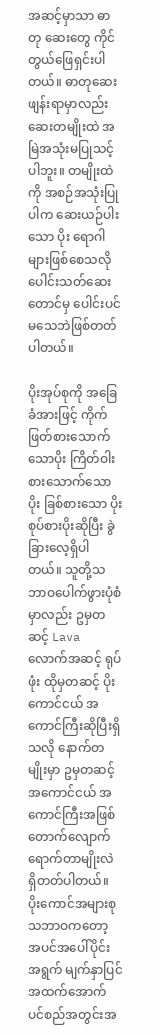အဆင့်မှာသာ ဓာတု ဆေးတွေ ကိုင်တွယ်ဖြေရှင်းပါတယ်။ ဓာတုဆေးဖျန်းရာမှာလည်း ဆေးတမျိုးထဲ အမြဲအသုံးမပြုသင့်ပါဘူး။ တမျိုးထဲကို အစဉ်အသုံးပြုပါက ဆေးယဉ်ပါးသော ပိုး ရောဂါများဖြစ်စေသလို ပေါင်းသတ်ဆေးတောင်မှ ပေါင်းပင် မသေဘဲဖြစ်တတ်ပါတယ်။

ပိုးအုပ်စုကို အခြေခံအားဖြင့် ကိုက်ဖြတ်စားသောက်သောပိုး ကြိတ်ဝါးစားသောက်သောပိုး ခြစ်စားသော ပိုး စုပ်စားပိုးဆိုပြီး ခွဲခြားလေ့ရှိပါတယ်။ သူတို့သဘာဝပေါက်ဖွားပုံစံမှာလည်း ဥမှတဆင့် Lava လောက်အဆင့် ရုပ်ဖုံး ထိုမှတဆင့် ပိုးကောင်ငယ် အကောင်ကြီးဆိုပြီးရှိသလို နောက်တမျိုးမှာ ဥမှတဆင့် အကောင်ငယ် အကောင်ကြီးအဖြစ် တောက်လျောက် ရောက်တာမျိုးလဲ ရှိတတ်ပါတယ်။ ပိုးကောင်အများစု သဘာဝကတော့ အပင်အပေါ်ပိုင်း အရွက် မျက်နှာပြင် အထက်အောက် ပင်စည်အတွင်းအ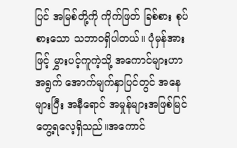ပြင် အမြစ်တို့ကို ကိုက်ဖြတ် ခြစ်စား စုပ်စားသော သဘာဝရှိပါတယ်။ ပုံမှန်အားဖြင့် မွှားပင့်ကူကဲ့သို့ အကောင်များဟာ အရွက် အောက်မျက်နှာပြင်တွင် အနေများပြီး အနီရောင် အမှုန်များအဖြစ်မြင်တွေ့ရလေ့ရှိသည်။အကောင်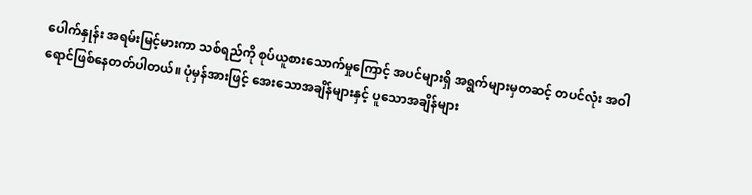ပေါက်နှုန်း အရမ်းမြင့်မားကာ သစ်ရည်ကို စုပ်ယူစားသောက်မှုကြောင့် အပင်များရှိ အရွက်များမှတဆင့် တပင်လုံး အဝါရောင်ဖြစ်နေတတ်ပါတယ်။ ပုံမှန်အားဖြင့် အေးသောအချိန်များနှင့် ပူသောအချိန်များ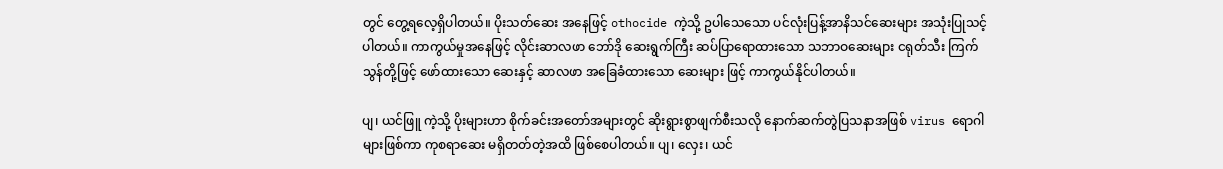တွင် တွေ့ရလေ့ရှိပါတယ်။ ပိုးသတ်ဆေး အနေဖြင့် othocide ကဲ့သို့ ဥပါသေသော ပင်လုံးပြန့်အာနိသင်ဆေးများ အသုံးပြုသင့်ပါတယ်။ ကာကွယ်မှုအနေဖြင့် လိုင်းဆာလဖာ ဘော်ဒို ဆေးရွက်ကြီး ဆပ်ပြာရောထားသော သဘာဝဆေးများ ငရုတ်သီး ကြက်သွန်တို့ဖြင့် ဖော်ထားသော ဆေးနှင့် ဆာလဖာ အခြေခံထားသော ဆေးများ ဖြင့် ကာကွယ်နိုင်ပါတယ်။

ပျ၊ ယင်ဖြူ ကဲ့သို့ ပိုးများဟာ စိုက်ခင်းအတော်အများတွင် ဆိုးရွားစွာဖျက်စီးသလို နောက်ဆက်တွဲပြသနာအဖြစ် virus ရောဂါများဖြစ်ကာ ကုစရာဆေး မရှိတတ်တဲ့အထိ ဖြစ်စေပါတယ်။ ပျ၊ လှေး၊ ယင်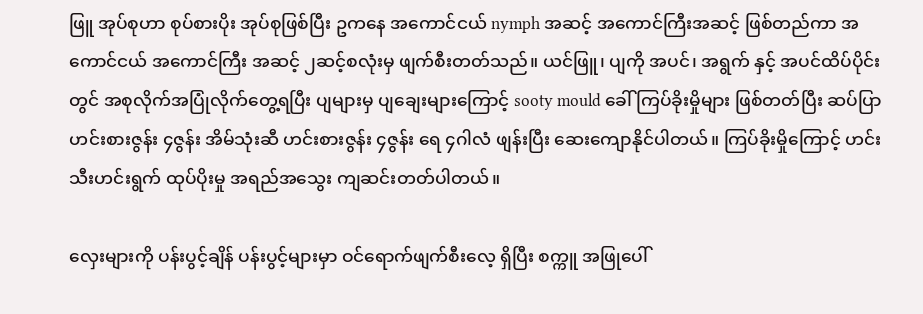ဖြူ အုပ်စုဟာ စုပ်စားပိုး အုပ်စုဖြစ်ပြီး ဥကနေ အကောင်ငယ် nymph အဆင့် အကောင်ကြီးအဆင့် ဖြစ်တည်ကာ အကောင်ငယ် အကောင်ကြီး အဆင့် ၂ဆင့်စလုံးမှ ဖျက်စီးတတ်သည်။ ယင်ဖြူ၊ ပျကို အပင်၊ အရွက် နှင့် အပင်ထိပ်ပိုင်းတွင် အစုလိုက်အပြုံလိုက်တွေ့ရပြီး ပျများမှ ပျချေးများကြောင့် sooty mould ခေါ် ကြပ်ခိုးမှိုများ ဖြစ်တတ်ပြီး ဆပ်ပြာ ဟင်းစားဇွန်း ၄ဇွန်း အိမ်သုံးဆီ ဟင်းစားဇွန်း ၄ဇွန်း ရေ ၄ဂါလံ ဖျန်းပြီး ဆေးကျောနိုင်ပါတယ်။ ကြပ်ခိုးမှိုကြောင့် ဟင်းသီးဟင်းရွက် ထုပ်ပိုးမှု အရည်အသွေး ကျဆင်းတတ်ပါတယ်။

လှေးများကို ပန်းပွင့်ချိန် ပန်းပွင့်များမှာ ဝင်ရောက်ဖျက်စီးလေ့ ရှိပြီး စက္ကူ အဖြုပေါ်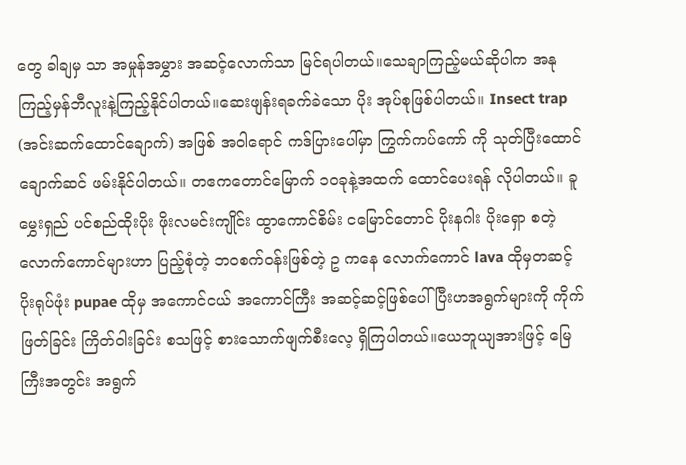တွေ ခါချမှ သာ အမှုန်အမွှား အဆင့်လောက်သာ မြင်ရပါတယ်။သေချာကြည့်မယ်ဆိုပါက အနုကြည့်မှန်ဘီလူးနဲ့ကြည့်နိုင်ပါတယ်။ဆေးဖျန်းရခက်ခဲသော ပိုး အုပ်စုဖြစ်ပါတယ်။ Insect trap (အင်းဆက်ထောင်ချောက်) အဖြစ် အဝါရောင် ကဒ်ပြားပေါ်မှာ ကြွက်ကပ်ကော် ကို သုတ်ပြီးထောင်ချောက်ဆင် ဖမ်းနိုင်ပါတယ်။ တဧကတောင်မြောက် ၁၀ခုနဲ့အထက် ထောင်ပေးရန် လိုပါတယ်။ ခူမွှေးရှည် ပင်စည်ထိုးပိုး ဖိုးလမင်းကျိုင်း ထွာကောင်စိမ်း ငမြောင်တောင် ပိုးနဂါး ပိုးရှော စတဲ့ လောက်ကောင်များဟာ ပြည့်စုံတဲ့ ဘဝစက်ဝန်းဖြစ်တဲ့ ဥ ကနေ လောက်ကောင် lava ထိုမှတဆင့် ပိုးရုပ်ဖုံး pupae ထိုမှ အကောင်ငယ် အကောင်ကြီး အဆင့်ဆင့်ဖြစ်ပေါ်ပြီးဟအရွက်များကို ကိုက်ဖြတ်ခြင်း ကြိတ်ဝါးခြင်း စသဖြင့် စားသောက်ဖျက်စီးလေ့ ရှိကြပါတယ်။ယေဘူယျအားဖြင့် မြေကြီးအတွင်း အရွက်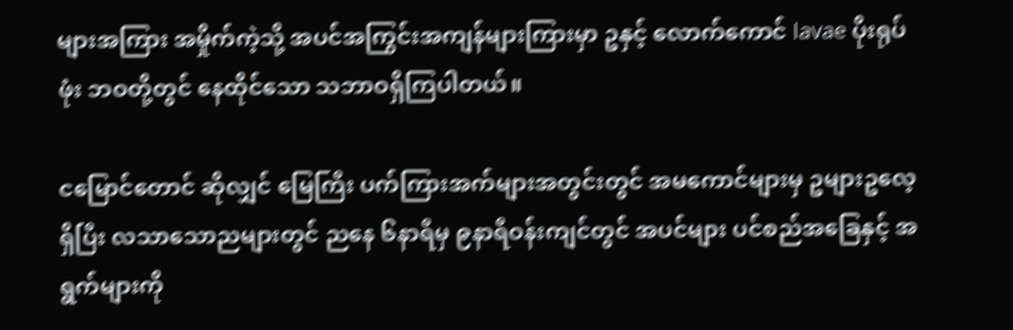များအကြား အမှိုက်ကဲ့သို့ အပင်အကြွင်းအကျန်များကြားမှာ ဥနှင့် လောက်ကောင် lavae ပိုးရုပ်ဖုံး ဘဝတို့တွင် နေထိုင်သော သဘာဝရှိကြပါတယ်။

ငမြောင်တောင် ဆိုလျှင် မြေကြီး ပက်ကြားအက်များအတွင်းတွင် အမကောင်များမှ ဥများဥလေ့ရှိပြီး လသာသောညများတွင် ညနေ ၆နာရီမှ ၉နာရီဝန်းကျင်တွင် အပင်များ ပင်စည်အခြေနှင့် အရွက်များကို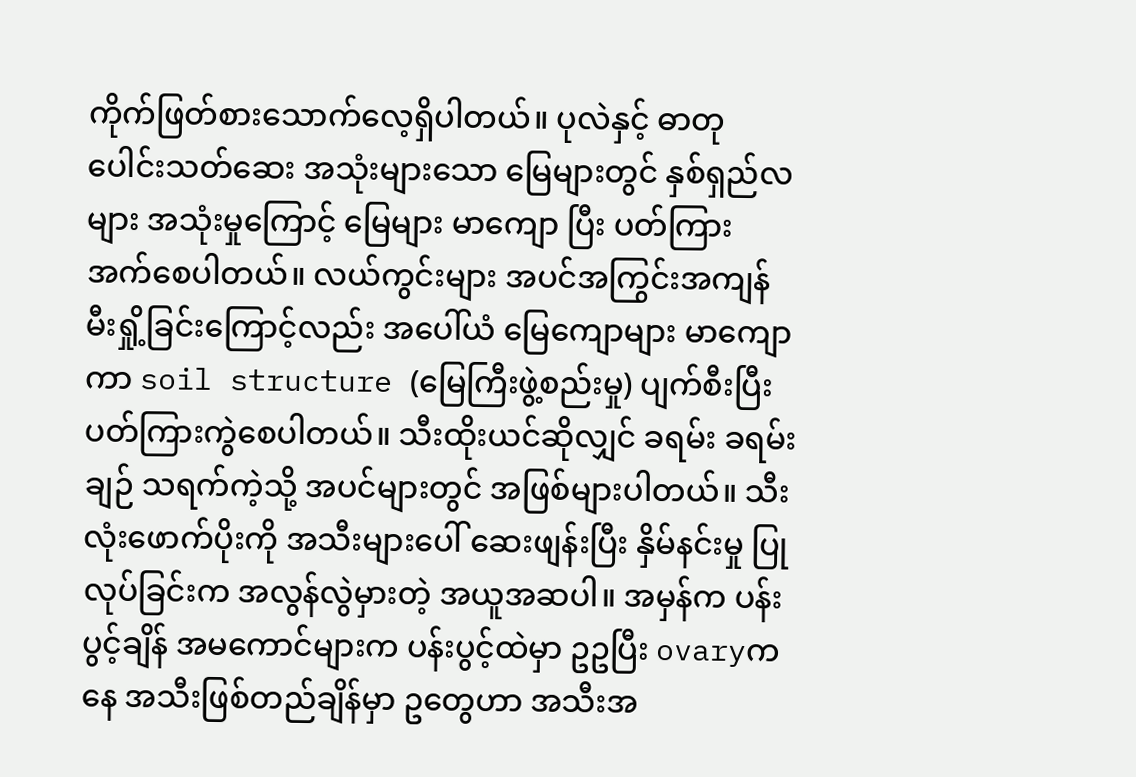ကိုက်ဖြတ်စားသောက်လေ့ရှိပါတယ်။ ပုလဲနှင့် ဓာတုပေါင်းသတ်ဆေး အသုံးများသော မြေများတွင် နှစ်ရှည်လများ အသုံးမှုကြောင့် မြေများ မာကျော ပြီး ပတ်ကြား အက်စေပါတယ်။ လယ်ကွင်းများ အပင်အကြွင်းအကျန်မီးရှို့ခြင်းကြောင့်လည်း အပေါ်ယံ မြေကျောများ မာကျောကာ soil structure (မြေကြီးဖွဲ့စည်းမှု) ပျက်စီးပြီး ပတ်ကြားကွဲစေပါတယ်။ သီးထိုးယင်ဆိုလျှင် ခရမ်း ခရမ်းချဉ် သရက်ကဲ့သို့ အပင်များတွင် အဖြစ်များပါတယ်။ သီးလုံးဖောက်ပိုးကို အသီးများပေါ် ဆေးဖျန်းပြီး နှိမ်နင်းမှု ပြုလုပ်ခြင်းက အလွန်လွဲမှားတဲ့ အယူအဆပါ။ အမှန်က ပန်းပွင့်ချိန် အမကောင်များက ပန်းပွင့်ထဲမှာ ဥဥပြီး ovaryကနေ အသီးဖြစ်တည်ချိန်မှာ ဥတွေဟာ အသီးအ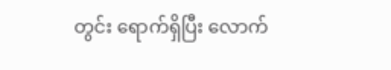တွင်း ရောက်ရှိပြီး လောက်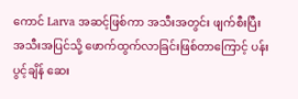ကောင် Larva အဆင့်ဖြစ်ကာ အသီးအတွင်း ဖျက်စီးပြီး အသီးအပြင်သို့ ဖောက်ထွက်လာခြင်းဖြစ်တာကြောင့် ပန်းပွင့်ချိန် ဆေး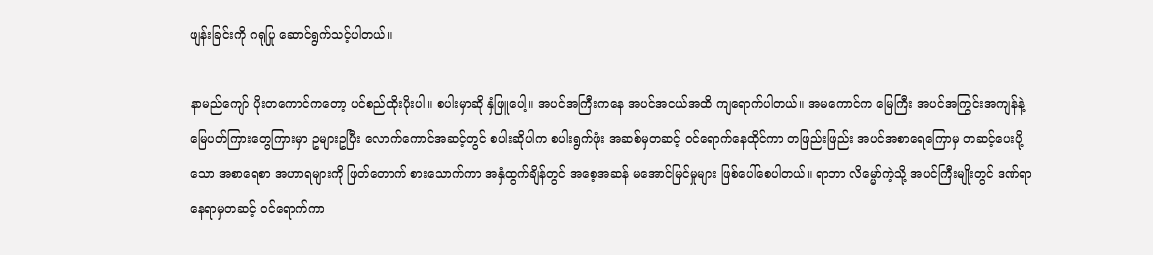ဖျန်းခြင်းကို ဂရုပြု ဆောင်ရွက်သင့်ပါတယ်။

နာမည်ကျော် ပိုးတကောင်ကတော့ ပင်စည်ထိုးပိုးပါ။ စပါးမှာဆို နှံဖြူပေါ့။ အပင်အကြီးကနေ အပင်အငယ်အထိ ကျရောက်ပါတယ်။ အမကောင်က မြေကြီး အပင်အကြွင်းအကျန်နဲ့ မြေပတ်ကြားတွေကြားမှာ ဥများဥပြီး လောက်ကောင်အဆင့်တွင် စပါးဆိုပါက စပါးရွက်ဖုံး အဆစ်မှတဆင့် ဝင်ရောက်နေထိုင်ကာ တဖြည်းဖြည်း အပင်အစာရေကြောမှ တဆင့်ပေးပို့သော အစာရေစာ အဟာရများကို ဖြတ်တောက် စားသောက်ကာ အနှံထွက်ချိန်တွင် အစေ့အဆန် မအောင်မြင်မှုများ ဖြစ်ပေါ်စေပါတယ်။ ရာဘာ လိမ္မော်ကဲ့သို့ အပင်ကြီးမျိုးတွင် ဒဏ်ရာနေရာမှတဆင့် ဝင်ရောက်ကာ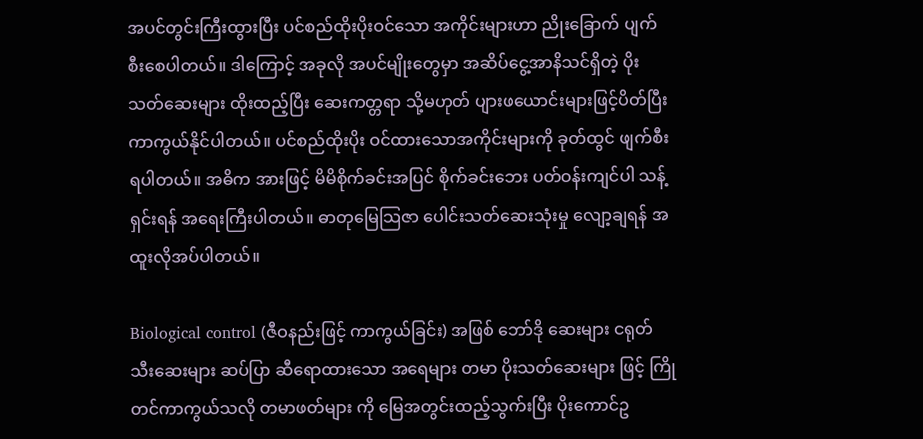အပင်တွင်းကြီးထွားပြီး ပင်စည်ထိုးပိုးဝင်သော အကိုင်းများဟာ ညိုးခြောက် ပျက်စီးစေပါတယ်။ ဒါကြောင့် အခုလို အပင်မျိုးတွေမှာ အဆိပ်ငွေ့အာနိသင်ရှိတဲ့ ပိုးသတ်ဆေးများ ထိုးထည့်ပြီး ဆေးကတ္တရာ သို့မဟုတ် ပျားဖယောင်းများဖြင့်ပိတ်ပြီး ကာကွယ်နိုင်ပါတယ်။ ပင်စည်ထိုးပိုး ဝင်ထားသောအကိုင်းများကို ခုတ်ထွင် ဖျက်စီးရပါတယ်။ အဓိက အားဖြင့် မိမိစိုက်ခင်းအပြင် စိုက်ခင်းဘေး ပတ်ဝန်းကျင်ပါ သန့်ရှင်းရန် အရေးကြီးပါတယ်။ ဓာတုမြေသြဇာ ပေါင်းသတ်ဆေးသုံးမှု လျော့ချရန် အထူးလိုအပ်ပါတယ်။

Biological control (ဇီဝနည်းဖြင့် ကာကွယ်ခြင်း) အဖြစ် ဘော်ဒို ဆေးများ ငရုတ်သီးဆေးများ ဆပ်ပြာ ဆီရောထားသော အရေများ တမာ ပိုးသတ်ဆေးများ ဖြင့် ကြိုတင်ကာကွယ်သလို တမာဖတ်များ ကို မြေအတွင်းထည့်သွက်းပြီး ပိုးကောင်ဥ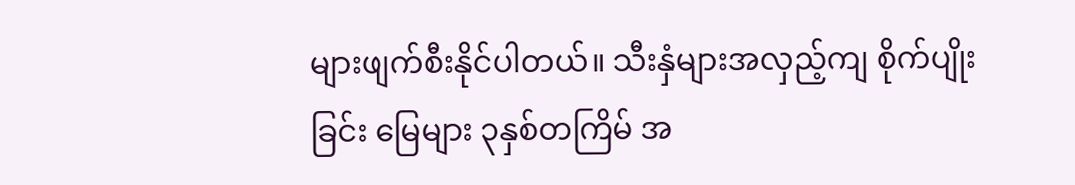များဖျက်စီးနိုင်ပါတယ်။ သီးနှံများအလှည့်ကျ စိုက်ပျိုးခြင်း မြေများ ၃နှစ်တကြိမ် အ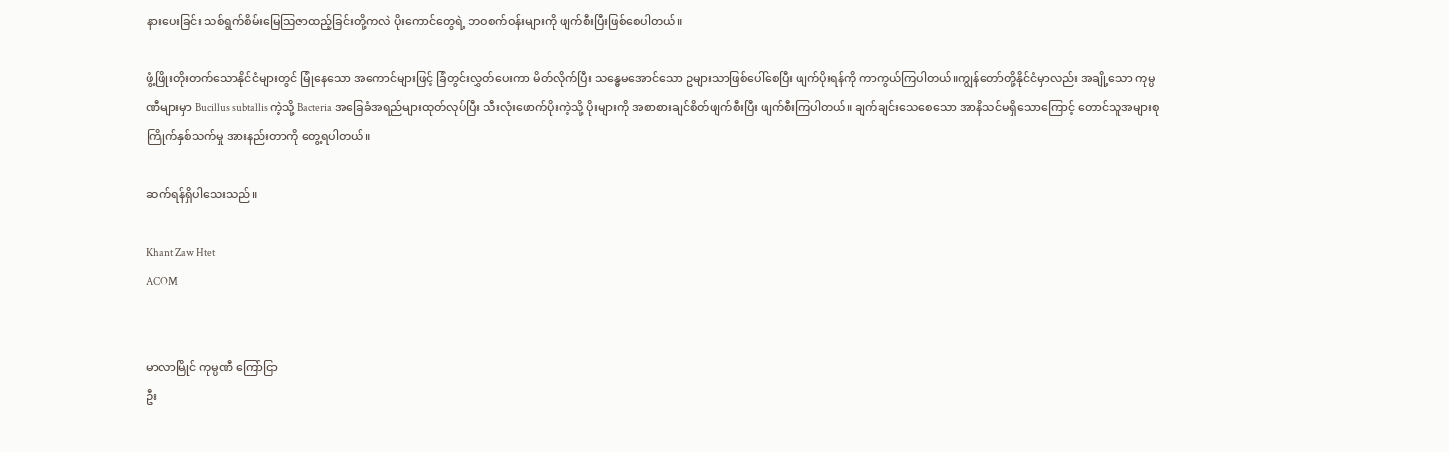နားပေးခြင်း သစ်ရွက်စိမ်းမြေသြဇာထည့်ခြင်းတို့ကလဲ ပိုးကောင်တွေရဲ့ ဘဝစက်ဝန်းများကို ဖျက်စီးပြီးဖြစ်စေပါတယ်။

ဖွံ့ဖြိုးတိုးတက်သောနိုင်ငံများတွင် မြုံနေသော အကောင်များဖြင့် ခြံတွင်းလွှတ်ပေးကာ မိတ်လိုက်ပြီး သန္ဓေမအောင်သော ဥများသာဖြစ်ပေါ်စေပြီး ဖျက်ပိုးရန်ကို ကာကွယ်ကြပါတယ်။ကျွန်တော်တို့နိုင်ငံမှာလည်း အချို့သော ကုမ္ပဏီများမှာ Bucillus subtallis ကဲ့သို့ Bacteria အခြေခံအရည်များထုတ်လုပ်ပြီး သီးလုံးဖောက်ပိုးကဲ့သို့ ပိုးများကို အစာစားချင်စိတ်ဖျက်စီးပြီး ဖျက်စီးကြပါတယ်။ ချက်ချင်းသေစေသော အာနိသင်မရှိသောကြောင့် တောင်သူအများစု ကြိုက်နှစ်သက်မှု အားနည်းတာကို တွေ့ရပါတယ်။

ဆက်ရန်ရှိပါသေးသည်။

Khant Zaw Htet
ACOM


မာလာမြိုင် ကုမ္ပဏီ ကြော်ငြာ
ဦး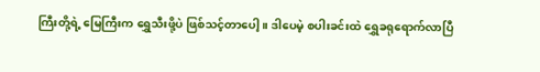ကြီးတို့ရဲ့ မြေကြီးက ရွှေသီးဖို့ပဲ ဖြစ်သင့်တာပေါ့။ ဒါပေမဲ့ စပါးခင်းထဲ ရွှေခရုရောက်လာပြီ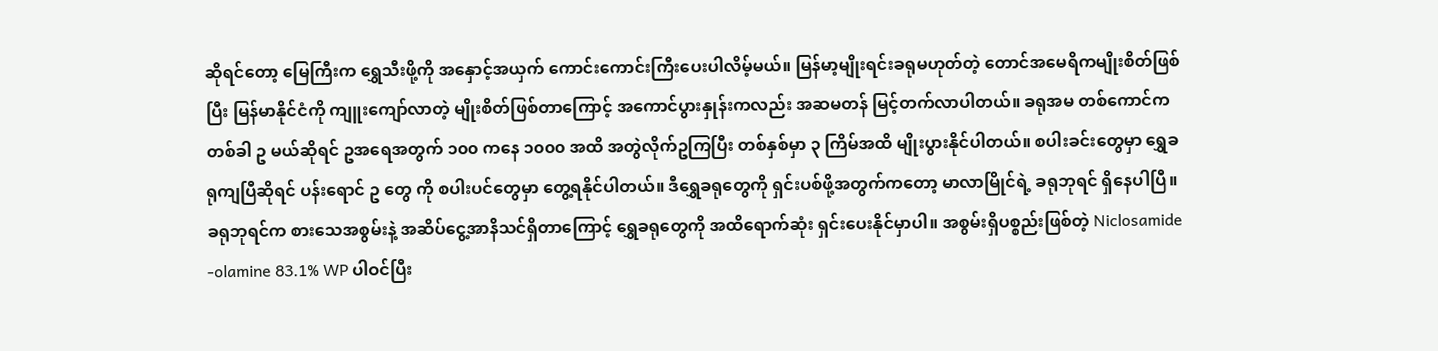ဆိုရင်တော့ မြေကြီးက ရွှေသီးဖို့ကို အနှောင့်အယှက် ကောင်းကောင်းကြီးပေးပါလိမ့်မယ်။ မြန်မာ့မျိုးရင်းခရုမဟုတ်တဲ့ တောင်အမေရိကမျိုးစိတ်ဖြစ်ပြီး မြန်မာနိုင်ငံကို ကျူးကျော်လာတဲ့ မျိုးစိတ်ဖြစ်တာကြောင့် အကောင်ပွားနှုန်းကလည်း အဆမတန် မြင့်တက်လာပါတယ်။ ခရုအမ တစ်ကောင်က တစ်ခါ ဥ မယ်ဆိုရင် ဥအရေအတွက် ၁၀၀ ကနေ ၁၀၀၀ အထိ အတွဲလိုက်ဥကြပြီး တစ်နှစ်မှာ ၃ ကြိမ်အထိ မျိုးပွားနိုင်ပါတယ်။ စပါးခင်းတွေမှာ ရွှေခရုကျပြီဆိုရင် ပန်းရောင် ဥ တွေ ကို စပါးပင်တွေမှာ တွေ့ရနိုင်ပါတယ်။ ဒီရွှေခရုတွေကို ရှင်းပစ်ဖို့အတွက်ကတော့ မာလာမြိုင်ရဲ့ ခရုဘုရင် ရှိနေပါပြီ။ ခရုဘုရင်က စားသေအစွမ်းနဲ့ အဆိပ်ငွေ့အာနိသင်ရှိတာကြောင့် ရွှေခရုတွေကို အထိရောက်ဆုံး ရှင်းပေးနိုင်မှာပါ။ အစွမ်းရှိပစ္စည်းဖြစ်တဲ့ Niclosamide -olamine 83.1% WP ပါဝင်ပြီး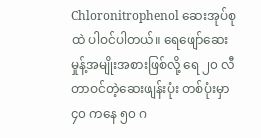Chloronitrophenol ဆေးအုပ်စုထဲ ပါဝင်ပါတယ်။ ရေဖျော်ဆေးမှုန့်အမျိုးအစားဖြစ်လို့ ရေ ၂၀ လီတာဝင်တဲ့ဆေးဖျန်းပုံး တစ်ပုံးမှာ ၄၀ ကနေ ၅၀ ဂ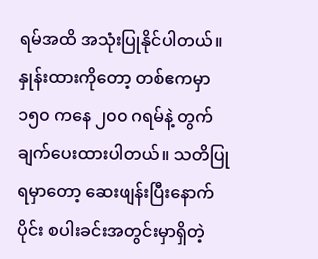ရမ်အထိ အသုံးပြုနိုင်ပါတယ်။ နှုန်းထားကိုတော့ တစ်ဧကမှာ ၁၅၀ ကနေ ၂၀၀ ဂရမ်နဲ့ တွက်ချက်ပေးထားပါတယ်။ သတိပြုရမှာတော့ ဆေးဖျန်းပြီးနောက်ပိုင်း စပါးခင်းအတွင်းမှာရှိတဲ့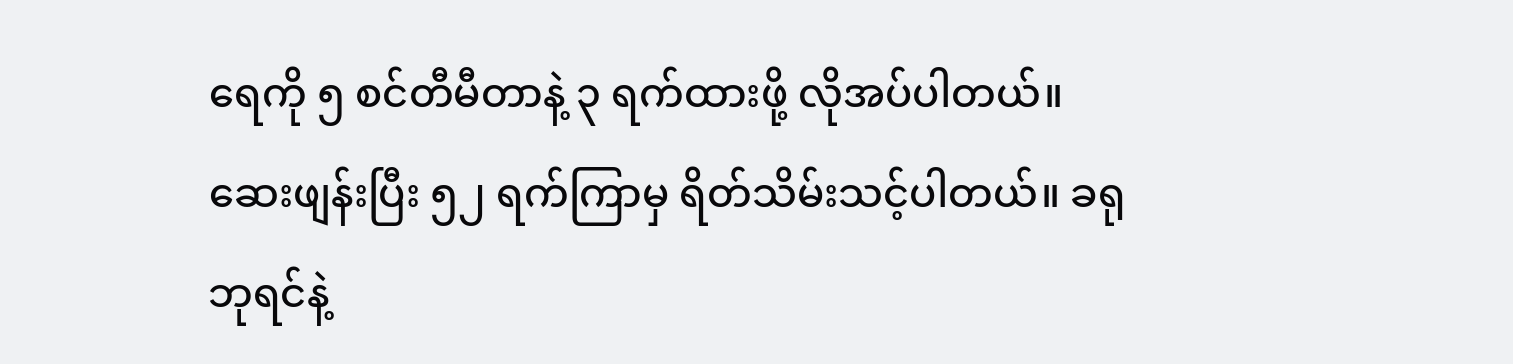ရေကို ၅ စင်တီမီတာနဲ့ ၃ ရက်ထားဖို့ လိုအပ်ပါတယ်။ ဆေးဖျန်းပြီး ၅၂ ရက်ကြာမှ ရိတ်သိမ်းသင့်ပါတယ်။ ခရုဘုရင်နဲ့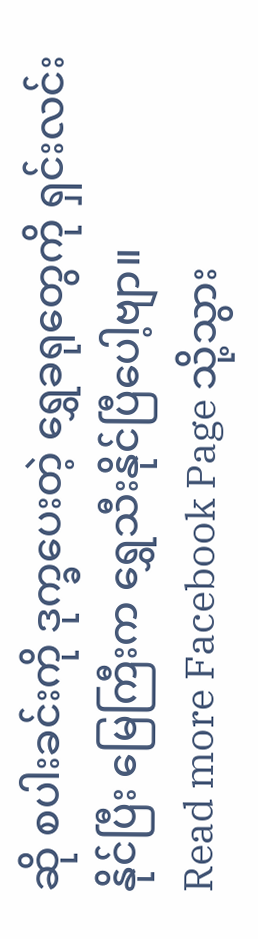ဆို စပါးခင်းကို ဒုက္ခပေးတဲ့ ရွှေခရုတွေကို ရှင်းလင်းနိုင်ပြီး မြေကြီးက ရွှေသီးနိုင်ပြီပေါ့ဗျာ။
Read more Facebook Page သို့သွား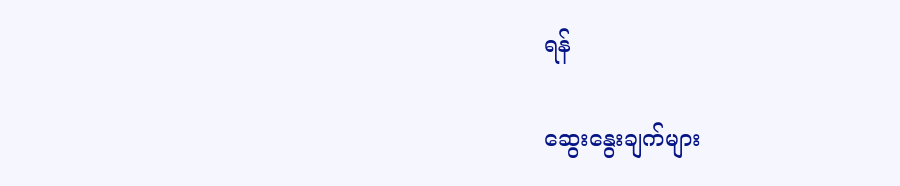ရန်

ဆွေးနွေးချက်များ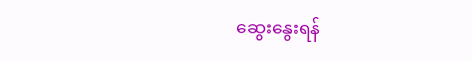ဆွေးနွေးရန်